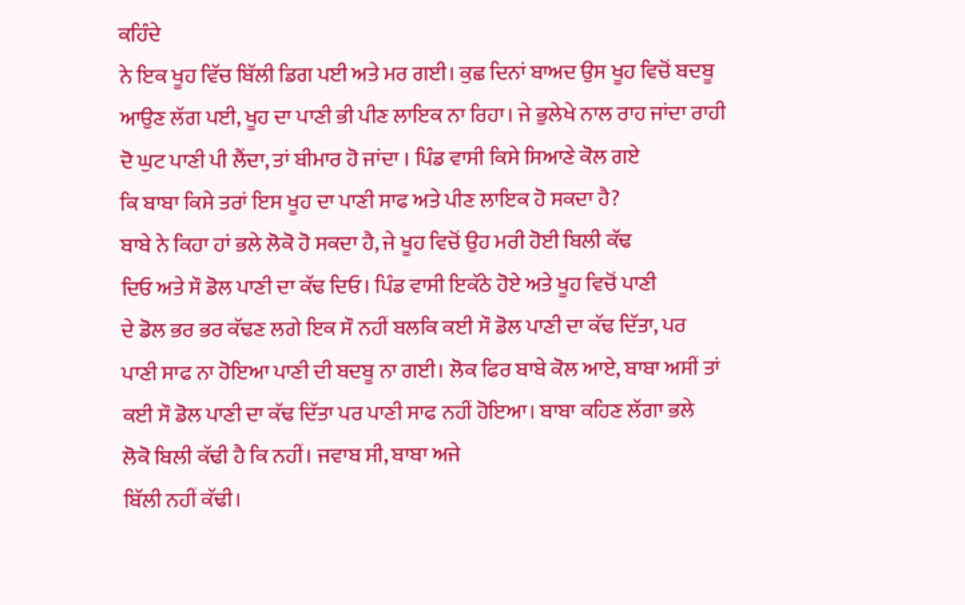ਕਹਿੰਦੇ
ਨੇ ਇਕ ਖੂਹ ਵਿੱਚ ਬਿੱਲੀ ਡਿਗ ਪਈ ਅਤੇ ਮਰ ਗਈ। ਕੁਛ ਦਿਨਾਂ ਬਾਅਦ ਉਸ ਖੂਹ ਵਿਚੋਂ ਬਦਬੂ
ਆਉਣ ਲੱਗ ਪਈ, ਖੂਹ ਦਾ ਪਾਣੀ ਭੀ ਪੀਣ ਲਾਇਕ ਨਾ ਰਿਹਾ। ਜੇ ਭੁਲੇਖੇ ਨਾਲ ਰਾਹ ਜਾਂਦਾ ਰਾਹੀ
ਦੋ ਘੁਟ ਪਾਣੀ ਪੀ ਲੈਂਦਾ, ਤਾਂ ਬੀਮਾਰ ਹੋ ਜਾਂਦਾ । ਪਿੰਡ ਵਾਸੀ ਕਿਸੇ ਸਿਆਣੇ ਕੋਲ ਗਏ
ਕਿ ਬਾਬਾ ਕਿਸੇ ਤਰਾਂ ਇਸ ਖੂਹ ਦਾ ਪਾਣੀ ਸਾਫ ਅਤੇ ਪੀਣ ਲਾਇਕ ਹੋ ਸਕਦਾ ਹੈ?
ਬਾਬੇ ਨੇ ਕਿਹਾ ਹਾਂ ਭਲੇ ਲੋਕੋ ਹੋ ਸਕਦਾ ਹੈ, ਜੇ ਖੂਹ ਵਿਚੋਂ ਉਹ ਮਰੀ ਹੋਈ ਬਿਲੀ ਕੱਢ
ਦਿਓ ਅਤੇ ਸੌ ਡੋਲ ਪਾਣੀ ਦਾ ਕੱਢ ਦਿਓ। ਪਿੰਡ ਵਾਸੀ ਇਕੱਠੇ ਹੋਏ ਅਤੇ ਖੂਹ ਵਿਚੋਂ ਪਾਣੀ
ਦੇ ਡੋਲ ਭਰ ਭਰ ਕੱਢਣ ਲਗੇ ਇਕ ਸੌ ਨਹੀਂ ਬਲਕਿ ਕਈ ਸੌ ਡੋਲ ਪਾਣੀ ਦਾ ਕੱਢ ਦਿੱਤਾ, ਪਰ
ਪਾਣੀ ਸਾਫ ਨਾ ਹੋਇਆ ਪਾਣੀ ਦੀ ਬਦਬੂ ਨਾ ਗਈ। ਲੋਕ ਫਿਰ ਬਾਬੇ ਕੋਲ ਆਏ, ਬਾਬਾ ਅਸੀਂ ਤਾਂ
ਕਈ ਸੌ ਡੋਲ ਪਾਣੀ ਦਾ ਕੱਢ ਦਿੱਤਾ ਪਰ ਪਾਣੀ ਸਾਫ ਨਹੀਂ ਹੋਇਆ। ਬਾਬਾ ਕਹਿਣ ਲੱਗਾ ਭਲੇ
ਲੋਕੋ ਬਿਲੀ ਕੱਢੀ ਹੈ ਕਿ ਨਹੀਂ। ਜਵਾਬ ਸੀ, ਬਾਬਾ ਅਜੇ
ਬਿੱਲੀ ਨਹੀਂ ਕੱਢੀ।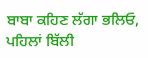ਬਾਬਾ ਕਹਿਣ ਲੱਗਾ ਭਲਿਓ, ਪਹਿਲਾਂ ਬਿੱਲੀ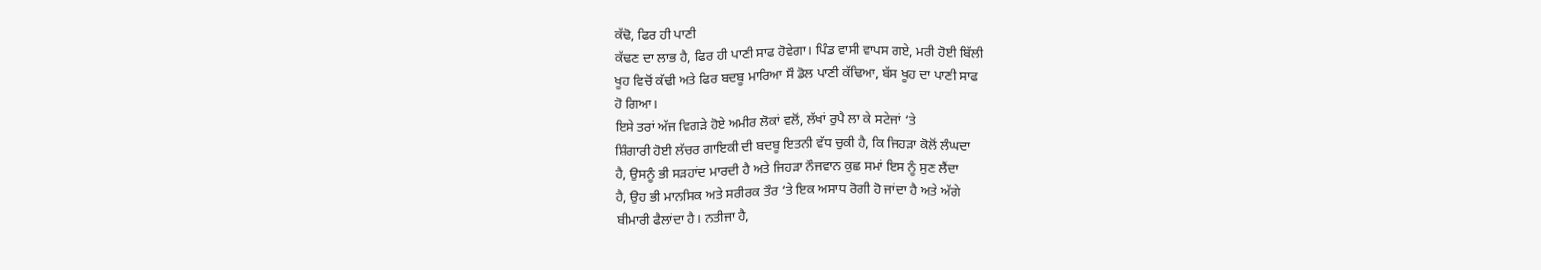ਕੱਢੋ, ਫਿਰ ਹੀ ਪਾਣੀ
ਕੱਢਣ ਦਾ ਲਾਭ ਹੈ, ਫਿਰ ਹੀ ਪਾਣੀ ਸਾਫ ਹੋਵੇਗਾ। ਪਿੰਡ ਵਾਸੀ ਵਾਪਸ ਗਏ, ਮਰੀ ਹੋਈ ਬਿੱਲੀ
ਖੂਹ ਵਿਚੋਂ ਕੱਢੀ ਅਤੇ ਫਿਰ ਬਦਬੂ ਮਾਰਿਆ ਸੌ ਡੋਲ ਪਾਣੀ ਕੱਢਿਆ, ਬੱਸ ਖੂਹ ਦਾ ਪਾਣੀ ਸਾਫ
ਹੋ ਗਿਆ।
ਇਸੇ ਤਰਾਂ ਅੱਜ ਵਿਗੜੇ ਹੋਏ ਅਮੀਰ ਲੋਕਾਂ ਵਲੋਂ, ਲੱਖਾਂ ਰੁਪੈ ਲਾ ਕੇ ਸਟੇਜਾਂ ‘ਤੇ
ਸ਼ਿੰਗਾਰੀ ਹੋਈ ਲੱਚਰ ਗਾਇਕੀ ਦੀ ਬਦਬੂ ਇਤਨੀ ਵੱਧ ਚੁਕੀ ਹੈ, ਕਿ ਜਿਹੜਾ ਕੋਲੋਂ ਲੰਘਦਾ
ਹੈ, ਉਸਨੂੰ ਭੀ ਸੜਹਾਂਦ ਮਾਰਦੀ ਹੈ ਅਤੇ ਜਿਹੜਾ ਨੌਜਵਾਨ ਕੁਛ ਸਮਾਂ ਇਸ ਨੂੰ ਸੁਣ ਲੈਂਦਾ
ਹੈ, ਉਹ ਭੀ ਮਾਨਸਿਕ ਅਤੇ ਸਰੀਰਕ ਤੌਰ ‘ਤੇ ਇਕ ਅਸਾਧ ਰੋਗੀ ਹੋ ਜਾਂਦਾ ਹੈ ਅਤੇ ਅੱਗੇ
ਬੀਮਾਰੀ ਫੈਲਾਂਦਾ ਹੈ। ਨਤੀਜਾ ਹੈ,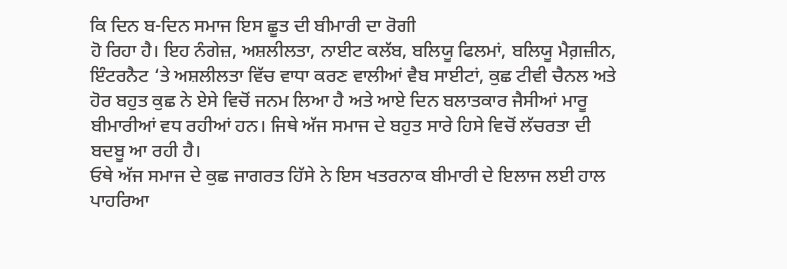ਕਿ ਦਿਨ ਬ-ਦਿਨ ਸਮਾਜ ਇਸ ਛੂਤ ਦੀ ਬੀਮਾਰੀ ਦਾ ਰੋਗੀ
ਹੋ ਰਿਹਾ ਹੈ। ਇਹ ਨੰਗੇਜ਼, ਅਸ਼ਲੀਲਤਾ, ਨਾਈਟ ਕਲੱਬ, ਬਲਿਯੂ ਫਿਲਮਾਂ, ਬਲਿਯੂ ਮੈਗ਼ਜ਼ੀਨ,
ਇੰਟਰਨੈਟ ‘ਤੇ ਅਸ਼ਲੀਲਤਾ ਵਿੱਚ ਵਾਧਾ ਕਰਣ ਵਾਲੀਆਂ ਵੈਬ ਸਾਈਟਾਂ, ਕੁਛ ਟੀਵੀ ਚੈਨਲ ਅਤੇ
ਹੋਰ ਬਹੁਤ ਕੁਛ ਨੇ ਏਸੇ ਵਿਚੋਂ ਜਨਮ ਲਿਆ ਹੈ ਅਤੇ ਆਏ ਦਿਨ ਬਲਾਤਕਾਰ ਜੈਸੀਆਂ ਮਾਰੂ
ਬੀਮਾਰੀਆਂ ਵਧ ਰਹੀਆਂ ਹਨ। ਜਿਥੇ ਅੱਜ ਸਮਾਜ ਦੇ ਬਹੁਤ ਸਾਰੇ ਹਿਸੇ ਵਿਚੋਂ ਲੱਚਰਤਾ ਦੀ
ਬਦਬੂ ਆ ਰਹੀ ਹੈ।
ਓਥੇ ਅੱਜ ਸਮਾਜ ਦੇ ਕੁਛ ਜਾਗਰਤ ਹਿੱਸੇ ਨੇ ਇਸ ਖਤਰਨਾਕ ਬੀਮਾਰੀ ਦੇ ਇਲਾਜ ਲਈ ਹਾਲ
ਪਾਹਰਿਆ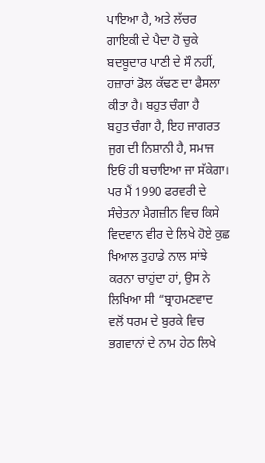ਪਾਇਆ ਹੈ, ਅਤੇ ਲੱਚਰ ਗਾਇਕੀ ਦੇ ਪੈਦਾ ਹੋ ਚੁਕੇ
ਬਦਬੂਦਾਰ ਪਾਣੀ ਦੇ ਸੌ ਨਹੀਂ, ਹਜ਼ਾਰਾਂ ਡੋਲ ਕੱਢਣ ਦਾ ਫੈਸਲਾ ਕੀਤਾ ਹੈ। ਬਹੁਤ ਚੰਗਾ ਹੈ
ਬਹੁਤ ਚੰਗਾ ਹੈ, ਇਹ ਜਾਗਰਤ ਜੁਗ ਦੀ ਨਿਸ਼ਾਨੀ ਹੈ, ਸਮਾਜ ਇਓਂ ਹੀ ਬਚਾਇਆ ਜਾ ਸੱਕੇਗਾ।
ਪਰ ਮੈਂ 1990 ਫਰਵਰੀ ਦੇ ਸੰਚੇਤਨਾ ਮੈਗਜ਼ੀਨ ਵਿਚ ਕਿਸੇ ਵਿਦਵਾਨ ਵੀਰ ਦੇ ਲਿਖੇ ਹੋਏ ਕੁਛ
ਖਿਆਲ ਤੁਹਾਡੇ ਨਾਲ ਸਾਂਝੇ ਕਰਨਾ ਚਾਹੁਂਦਾ ਹਾਂ, ਉਸ ਨੇ ਲਿਖਿਆ ਸੀ “ਬ੍ਰਾਹਮਣਵਾਦ
ਵਲੋਂ ਧਰਮ ਦੇ ਬੁਰਕੇ ਵਿਚ ਭਗਵਾਨਾਂ ਦੇ ਨਾਮ ਹੇਠ ਲਿਖੇ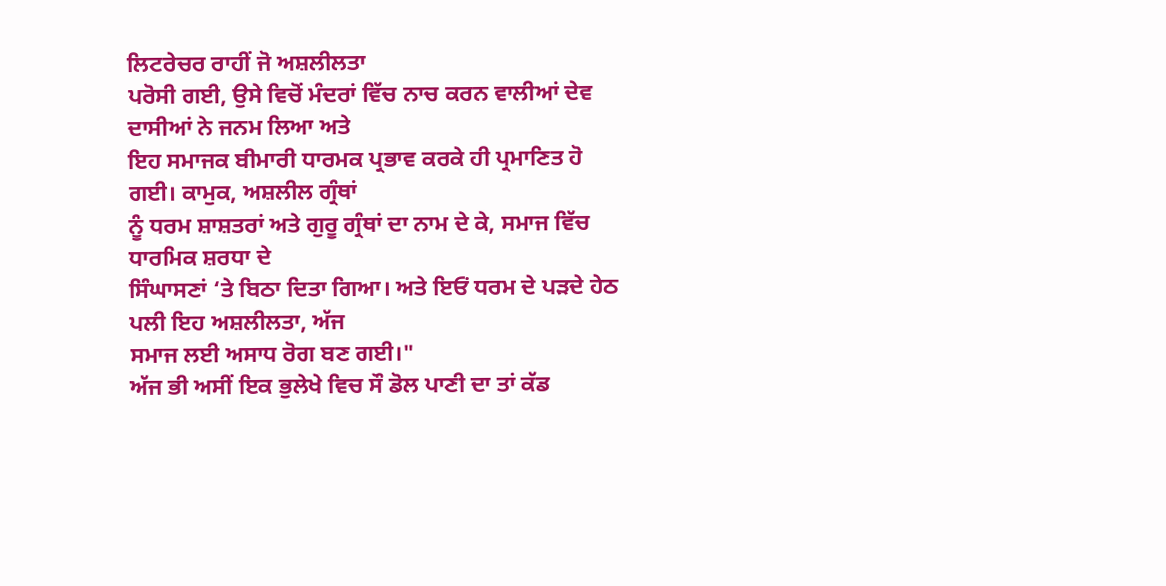ਲਿਟਰੇਚਰ ਰਾਹੀਂ ਜੋ ਅਸ਼ਲੀਲਤਾ
ਪਰੋਸੀ ਗਈ, ਉਸੇ ਵਿਚੋਂ ਮੰਦਰਾਂ ਵਿੱਚ ਨਾਚ ਕਰਨ ਵਾਲੀਆਂ ਦੇਵ ਦਾਸੀਆਂ ਨੇ ਜਨਮ ਲਿਆ ਅਤੇ
ਇਹ ਸਮਾਜਕ ਬੀਮਾਰੀ ਧਾਰਮਕ ਪ੍ਰਭਾਵ ਕਰਕੇ ਹੀ ਪ੍ਰਮਾਣਿਤ ਹੋ ਗਈ। ਕਾਮੁਕ, ਅਸ਼ਲੀਲ ਗ੍ਰੰਥਾਂ
ਨੂੰ ਧਰਮ ਸ਼ਾਸ਼ਤਰਾਂ ਅਤੇ ਗੁਰੂ ਗ੍ਰੰਥਾਂ ਦਾ ਨਾਮ ਦੇ ਕੇ, ਸਮਾਜ ਵਿੱਚ ਧਾਰਮਿਕ ਸ਼ਰਧਾ ਦੇ
ਸਿੰਘਾਸਣਾਂ ‘ਤੇ ਬਿਠਾ ਦਿਤਾ ਗਿਆ। ਅਤੇ ਇਓਂ ਧਰਮ ਦੇ ਪੜਦੇ ਹੇਠ ਪਲੀ ਇਹ ਅਸ਼ਲੀਲਤਾ, ਅੱਜ
ਸਮਾਜ ਲਈ ਅਸਾਧ ਰੋਗ ਬਣ ਗਈ।"
ਅੱਜ ਭੀ ਅਸੀਂ ਇਕ ਭੁਲੇਖੇ ਵਿਚ ਸੌ ਡੋਲ ਪਾਣੀ ਦਾ ਤਾਂ ਕੱਡ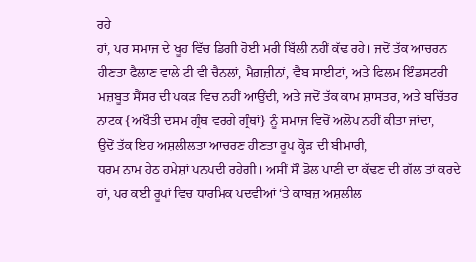ਰਹੇ
ਹਾਂ, ਪਰ ਸਮਾਜ ਦੇ ਖੂਹ ਵਿੱਚ ਡਿਗੀ ਹੋਈ ਮਰੀ ਬਿੱਲੀ ਨਹੀਂ ਕੱਢ ਰਹੇ। ਜਦੋਂ ਤੱਕ ਆਚਰਨ
ਹੀਣਤਾ ਫੈਲਾਣ ਵਾਲੇ ਟੀ ਵੀ ਚੈਨਲਾਂ, ਮੈਗ਼ਜ਼ੀਨਾਂ, ਵੈਬ ਸਾਈਟਾਂ, ਅਤੇ ਫਿਲਮ ਇੰਡਸਟਰੀ
ਮਜ਼ਬੂਤ ਸੈਂਸਰ ਦੀ ਪਕੜ ਵਿਚ ਨਹੀਂ ਆਉਂਦੀ, ਅਤੇ ਜਦੋਂ ਤੱਕ ਕਾਮ ਸ਼ਾਸਤਰ, ਅਤੇ ਬਚਿੱਤਰ
ਨਾਟਕ {ਅਖੌਤੀ ਦਸਮ ਗ੍ਰੰਥ ਵਰਗੇ ਗ੍ਰੰਥਾਂ} ਨੂੰ ਸਮਾਜ ਵਿਚੋਂ ਅਲੋਪ ਨਹੀਂ ਕੀਤਾ ਜਾਂਦਾ,
ਉਦੋਂ ਤੱਕ ਇਹ ਅਸ਼ਲੀਲਤਾ ਆਚਰਣ ਹੀਣਤਾ ਰੂਪ ਕ੍ਹੋੜ ਦੀ ਬੀਮਾਰੀ,
ਧਰਮ ਨਾਮ ਹੇਠ ਹਮੇਸ਼ਾਂ ਪਨਪਦੀ ਰਹੇਗੀ। ਅਸੀਂ ਸੌ ਡੋਲ ਪਾਣੀ ਦਾ ਕੱਢਣ ਦੀ ਗੱਲ ਤਾਂ ਕਰਦੇ
ਹਾਂ, ਪਰ ਕਈ ਰੂਪਾਂ ਵਿਚ ਧਾਰਮਿਕ ਪਦਵੀਆਂ ‘ਤੇ ਕਾਬਜ਼ ਅਸ਼ਲੀਲ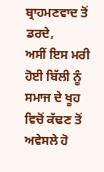ਬ੍ਰਾਹਮਣਵਾਦ ਤੋਂ ਡਰਦੇ,
ਅਸੀਂ ਇਸ ਮਰੀ ਹੋਈ ਬਿੱਲੀ ਨੂੰ ਸਮਾਜ ਦੇ ਖੂਹ ਵਿਚੋਂ ਕੱਢਣ ਤੋਂ ਅਵੇਸਲੇ ਹੋ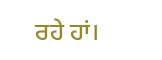ਰਹੇ ਹਾਂ।